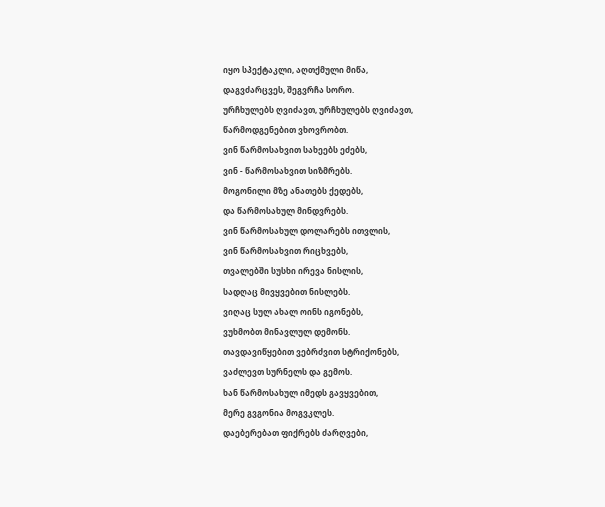იყო სპექტაკლი, აღთქმული მიწა,
დაგვძარცვეს, შეგვრჩა სორო.
ურჩხულებს ღვიძავთ, ურჩხულებს ღვიძავთ,
წარმოდგენებით ვხოვრობთ.
ვინ წარმოსახვით სახეებს ეძებს,
ვინ - წარმოსახვით სიზმრებს.
მოგონილი მზე ანათებს ქედებს,
და წარმოსახულ მინდვრებს.
ვინ წარმოსახულ დოლარებს ითვლის,
ვინ წარმოსახვით რიცხვებს,
თვალებში სუსხი ირევა ნისლის,
სადღაც მივყვებით ნისლებს.
ვიღაც სულ ახალ ოინს იგონებს,
ვუხმობთ მინავლულ დემონს.
თავდავიწყებით ვებრძვით სტრიქონებს,
ვაძლევთ სურნელს და გემოს.
ხან წარმოსახულ იმედს გავყვებით,
მერე გვგონია მოგვკლეს.
დაებერებათ ფიქრებს ძარღვები,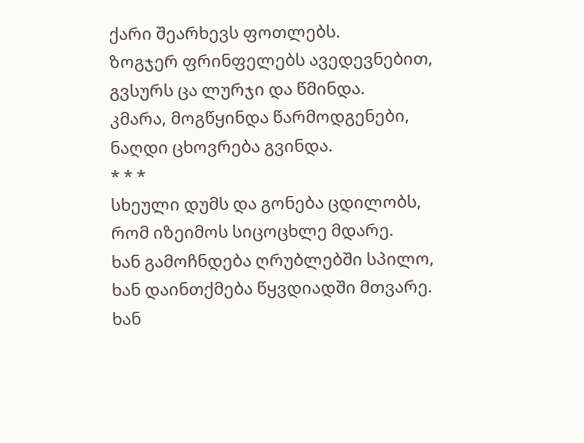ქარი შეარხევს ფოთლებს.
ზოგჯერ ფრინფელებს ავედევნებით,
გვსურს ცა ლურჯი და წმინდა.
კმარა, მოგწყინდა წარმოდგენები,
ნაღდი ცხოვრება გვინდა.
* * *
სხეული დუმს და გონება ცდილობს,
რომ იზეიმოს სიცოცხლე მდარე.
ხან გამოჩნდება ღრუბლებში სპილო,
ხან დაინთქმება წყვდიადში მთვარე.
ხან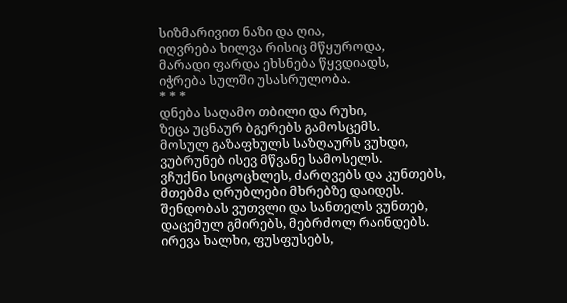სიზმარივით ნაზი და ღია,
იღვრება ხილვა რისიც მწყუროდა,
მარადი ფარდა ეხსნება წყვდიადს,
იჭრება სულში უსასრულობა.
* * *
დნება საღამო თბილი და რუხი,
ზეცა უცნაურ ბგერებს გამოსცემს.
მოსულ გაზაფხულს საზღაურს ვუხდი,
ვუბრუნებ ისევ მწვანე სამოსელს.
ვჩუქნი სიცოცხლეს, ძარღვებს და კუნთებს,
მთებმა ღრუბლები მხრებზე დაიდეს.
შენდობას ვუთვლი და სანთელს ვუნთებ,
დაცემულ გმირებს, მებრძოლ რაინდებს.
ირევა ხალხი, ფუსფუსებს,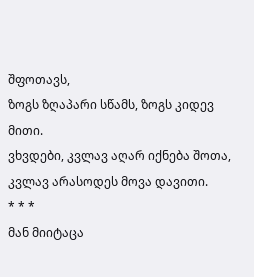შფოთავს,
ზოგს ზღაპარი სწამს, ზოგს კიდევ მითი.
ვხვდები, კვლავ აღარ იქნება შოთა,
კვლავ არასოდეს მოვა დავითი.
* * *
მან მიიტაცა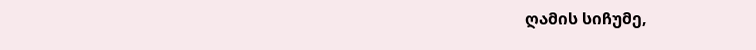ღამის სიჩუმე,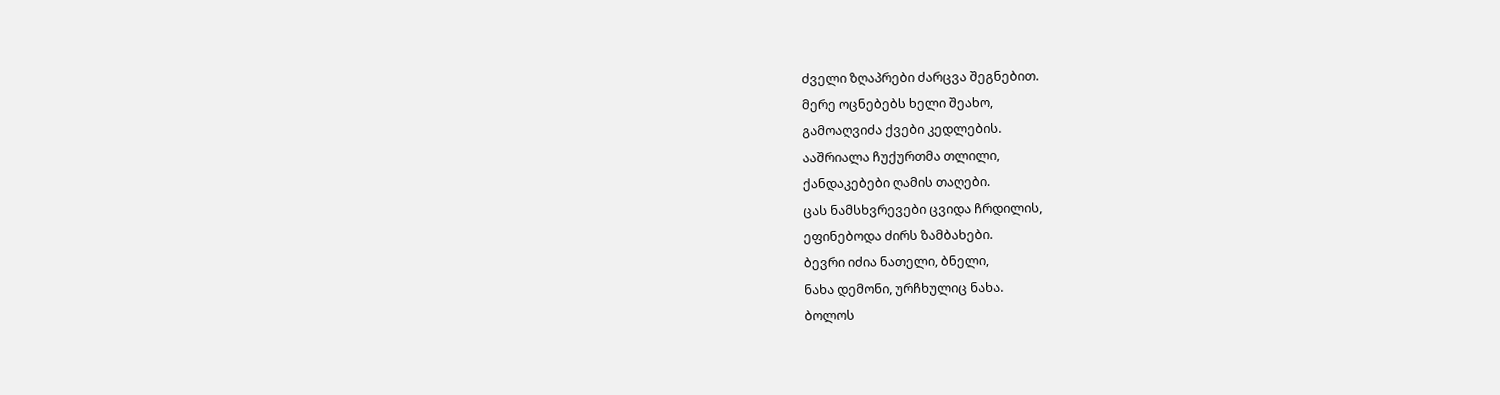ძველი ზღაპრები ძარცვა შეგნებით.
მერე ოცნებებს ხელი შეახო,
გამოაღვიძა ქვები კედლების.
ააშრიალა ჩუქურთმა თლილი,
ქანდაკებები ღამის თაღები.
ცას ნამსხვრევები ცვიდა ჩრდილის,
ეფინებოდა ძირს ზამბახები.
ბევრი იძია ნათელი, ბნელი,
ნახა დემონი, ურჩხულიც ნახა.
ბოლოს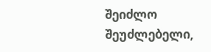შეიძლო შეუძლებელი,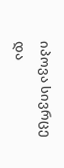იპოვა სივრცე და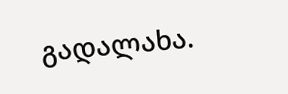გადალახა.